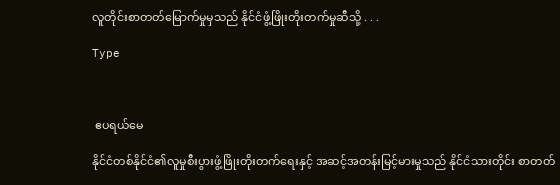လူတိုင်းစာတတ်မြောက်မှုမှသည် နိုင်ငံဖွံ့ဖြိုးတိုးတက်မှုဆီသို့ . . .

Type



 ဧပရယ်မေ

နိုင်ငံတစ်နိုင်ငံ၏လူမှုစီးပွားဖွံ့ဖြိုးတိုးတက်ရေးနှင့် အဆင့်အတန်းမြင့်မားမှုသည် နိုင်ငံသားတိုင်း စာတတ်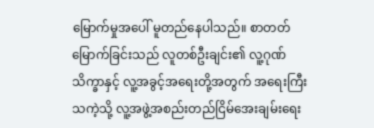မြောက်မှုအပေါ် မူတည်နေပါသည်။ စာတတ်မြောက်ခြင်းသည် လူတစ်ဦးချင်း၏ လူ့ဂုဏ်သိက္ခာနှင့် လူ့အခွင့်အရေးတို့အတွက် အရေးကြီးသကဲ့သို့ လူ့အဖွဲ့အစည်းတည်ငြိမ်အေးချမ်းရေး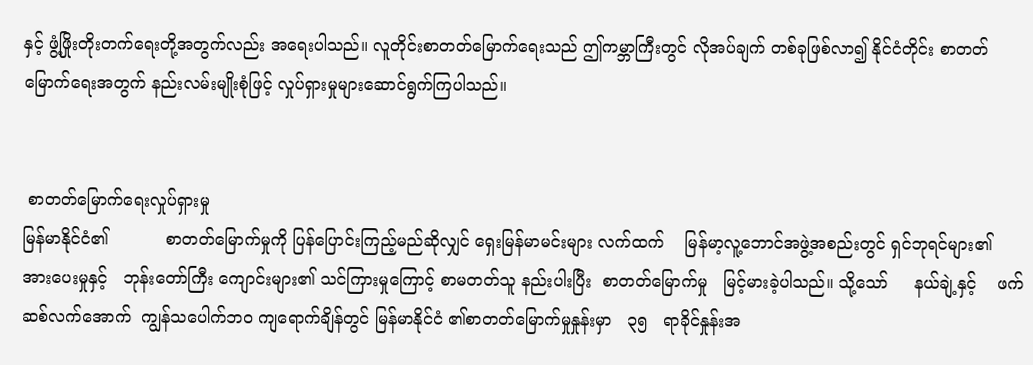နှင့် ဖွံ့ဖြိုးတိုးတက်ရေးတို့အတွက်လည်း အရေးပါသည်။ လူတိုင်းစာတတ်မြောက်ရေးသည် ဤကမ္ဘာကြီးတွင် လိုအပ်ချက် တစ်ခုဖြစ်လာ၍ နိုင်ငံတိုင်း စာတတ်မြောက်ရေးအတွက် နည်းလမ်းမျိုးစုံဖြင့် လှုပ်ရှားမှုများဆောင်ရွက်ကြပါသည်။


 စာတတ်မြောက်ရေးလှုပ်ရှားမှု
မြန်မာနိုင်ငံ၏           စာတတ်မြောက်မှုကို ပြန်ပြောင်းကြည့်မည်ဆိုလျှင် ရှေးမြန်မာမင်းများ လက်ထက်    မြန်မာ့လူ့ဘောင်အဖွဲ့အစည်းတွင် ရှင်ဘုရင်များ၏    အားပေးမှုနှင့်   ဘုန်းတော်ကြီး ကျောင်းများ၏ သင်ကြားမှုကြောင့် စာမတတ်သူ နည်းပါးပြီး  စာတတ်မြောက်မှု   မြင့်မားခဲ့ပါသည်။ သို့သော်     နယ်ချဲ့နှင့်    ဖက်ဆစ်လက်အောက်  ကျွန်သပေါက်ဘဝ ကျရောက်ချိန်တွင် မြန်မာနိုင်ငံ ၏စာတတ်မြောက်မှုနှုန်းမှာ   ၃၅   ရာခိုင်နှုန်းအ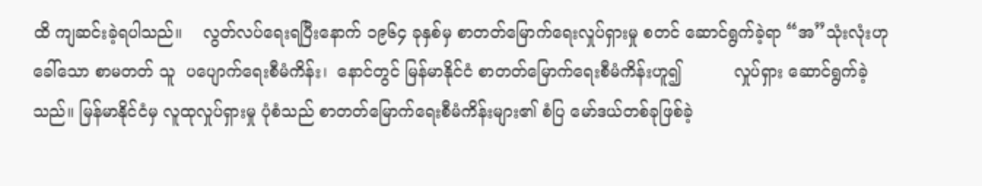ထိ ကျဆင်းခဲ့ရပါသည်။    လွတ်လပ်ရေးရပြီးနောက် ၁၉၆၄ ခုနှစ်မှ စာတတ်မြောက်ရေးလှုပ်ရှားမှု စတင် ဆောင်ရွက်ခဲ့ရာ “အ”သုံးလုံးဟုခေါ်သော စာမတတ် သူ  ပပျောက်ရေးစီမံကိန်း၊  နောင်တွင် မြန်မာနိုင်ငံ စာတတ်မြောက်ရေးစီမံကိန်းဟူ၍          လှုပ်ရှား ဆောင်ရွက်ခဲ့သည်။ မြန်မာနိုင်ငံမှ လူထုလှုပ်ရှားမှု ပုံစံသည် စာတတ်မြောက်ရေးစီမံကိန်းများ၏ စံပြ မော်ဒယ်တစ်ခုဖြစ်ခဲ့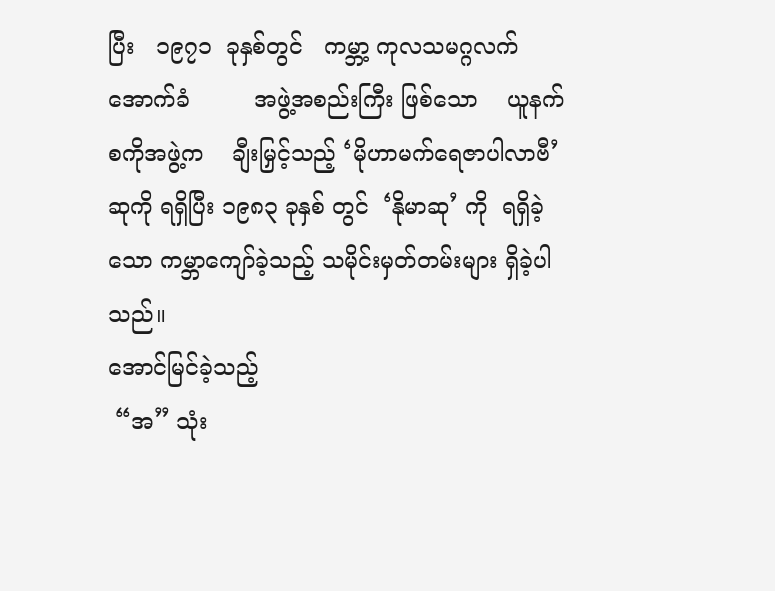ပြီး   ၁၉၇၁  ခုနှစ်တွင်   ကမ္ဘာ့ ကုလသမဂ္ဂလက်အောက်ခံ         အဖွဲ့အစည်းကြီး ဖြစ်သော    ယူနက်စကိုအဖွဲ့က    ချီးမြှင့်သည့် ‘မိုဟာမက်ရေဇာပါလာဗီ’ဆုကို ရရှိပြီး ၁၉၈၃ ခုနှစ် တွင်  ‘နိုမာဆု’ ကို  ရရှိခဲ့သော ကမ္ဘာကျော်ခဲ့သည့် သမိုင်းမှတ်တမ်းများ ရှိခဲ့ပါသည်။
အောင်မြင်ခဲ့သည့်
 “အ” သုံး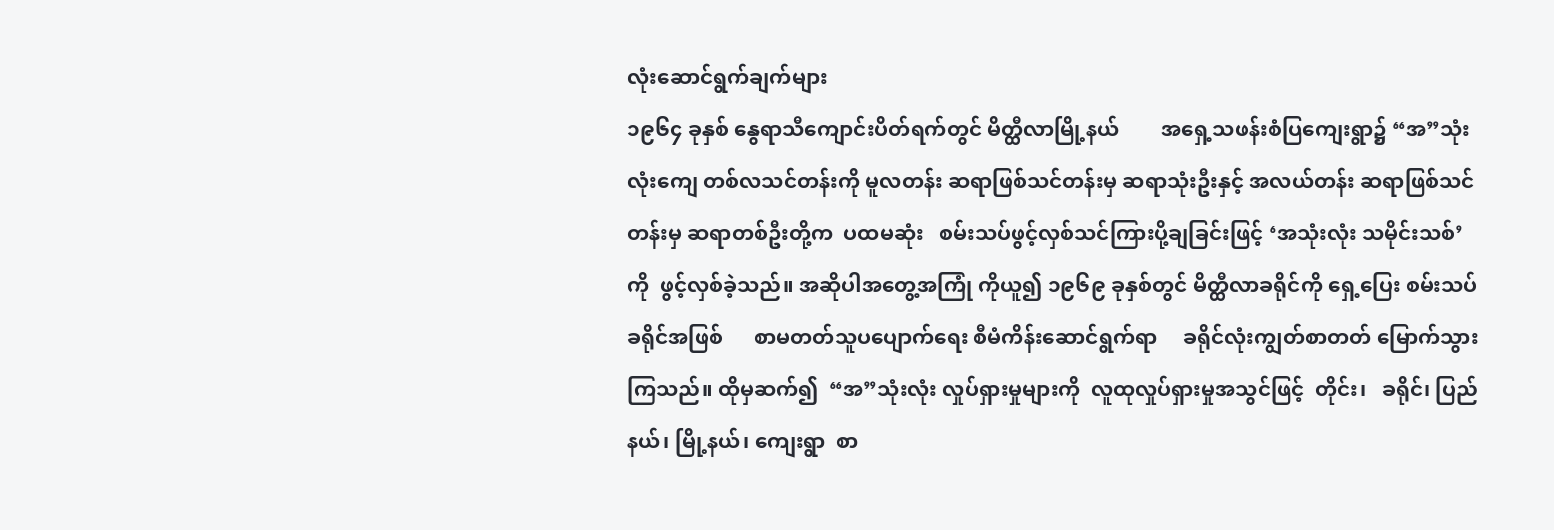လုံးဆောင်ရွက်ချက်များ
၁၉၆၄ ခုနှစ် နွေရာသီကျောင်းပိတ်ရက်တွင် မိတ္ထီလာမြို့နယ်        အရှေ့သဖန်းစံပြကျေးရွာ၌ “အ”သုံးလုံးကျေ တစ်လသင်တန်းကို မူလတန်း ဆရာဖြစ်သင်တန်းမှ ဆရာသုံးဦးနှင့် အလယ်တန်း ဆရာဖြစ်သင်တန်းမှ ဆရာတစ်ဦးတို့က  ပထမဆုံး   စမ်းသပ်ဖွင့်လှစ်သင်ကြားပို့ချခြင်းဖြင့် ‘အသုံးလုံး သမိုင်းသစ်’ကို  ဖွင့်လှစ်ခဲ့သည်။ အဆိုပါအတွေ့အကြုံ ကိုယူ၍ ၁၉၆၉ ခုနှစ်တွင် မိတ္ထီလာခရိုင်ကို ရှေ့ပြေး စမ်းသပ်ခရိုင်အဖြစ်      စာမတတ်သူပပျောက်ရေး စီမံကိန်းဆောင်ရွက်ရာ     ခရိုင်လုံးကျွတ်စာတတ် မြောက်သွားကြသည်။ ထိုမှဆက်၍  “အ”သုံးလုံး လှုပ်ရှားမှုများကို  လူထုလှုပ်ရှားမှုအသွင်ဖြင့်  တိုင်း၊   ခရိုင်၊ ပြည်နယ်၊ မြို့နယ်၊ ကျေးရွာ  စာ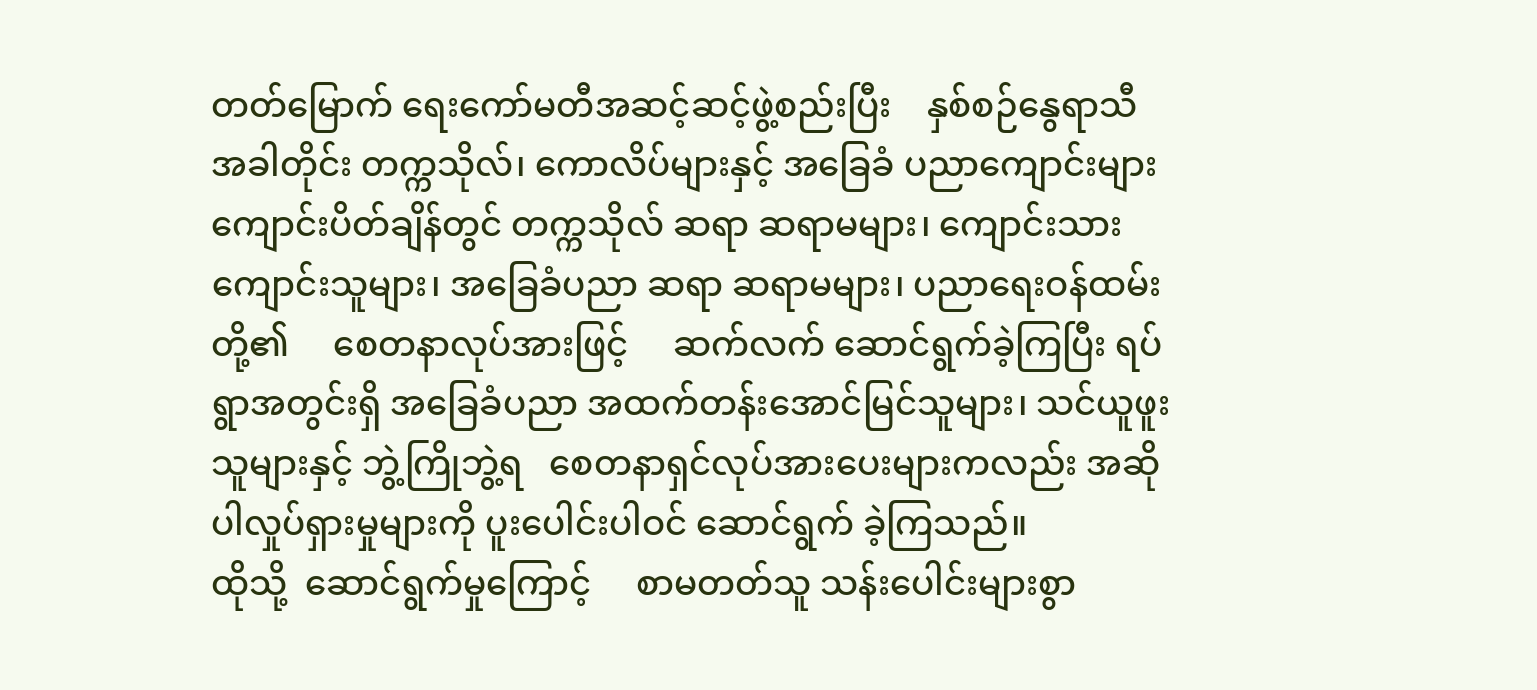တတ်မြောက် ရေးကော်မတီအဆင့်ဆင့်ဖွဲ့စည်းပြီး    နှစ်စဉ်နွေရာသီ အခါတိုင်း တက္ကသိုလ်၊ ကောလိပ်များနှင့် အခြေခံ ပညာကျောင်းများ ကျောင်းပိတ်ချိန်တွင် တက္ကသိုလ် ဆရာ ဆရာမများ၊ ကျောင်းသား ကျောင်းသူများ၊ အခြေခံပညာ ဆရာ ဆရာမများ၊ ပညာရေးဝန်ထမ်း တို့၏     စေတနာလုပ်အားဖြင့်     ဆက်လက် ဆောင်ရွက်ခဲ့ကြပြီး ရပ်ရွာအတွင်းရှိ အခြေခံပညာ အထက်တန်းအောင်မြင်သူများ၊ သင်ယူဖူးသူများနှင့် ဘွဲ့ကြိုဘွဲ့ရ   စေတနာရှင်လုပ်အားပေးများကလည်း အဆိုပါလှုပ်ရှားမှုများကို ပူးပေါင်းပါဝင် ဆောင်ရွက် ခဲ့ကြသည်။
ထိုသို့  ဆောင်ရွက်မှုကြောင့်     စာမတတ်သူ သန်းပေါင်းများစွာ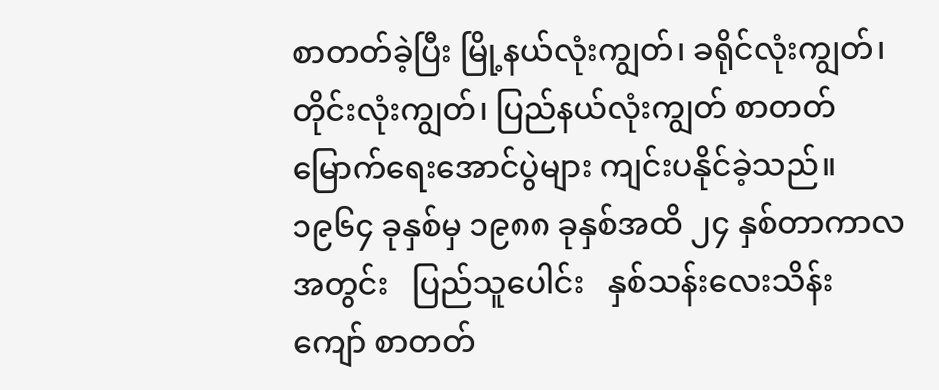စာတတ်ခဲ့ပြီး မြို့နယ်လုံးကျွတ်၊ ခရိုင်လုံးကျွတ်၊ တိုင်းလုံးကျွတ်၊ ပြည်နယ်လုံးကျွတ် စာတတ်မြောက်ရေးအောင်ပွဲများ ကျင်းပနိုင်ခဲ့သည်။ ၁၉၆၄ ခုနှစ်မှ ၁၉၈၈ ခုနှစ်အထိ ၂၄ နှစ်တာကာလ အတွင်း   ပြည်သူပေါင်း   နှစ်သန်းလေးသိန်းကျော် စာတတ်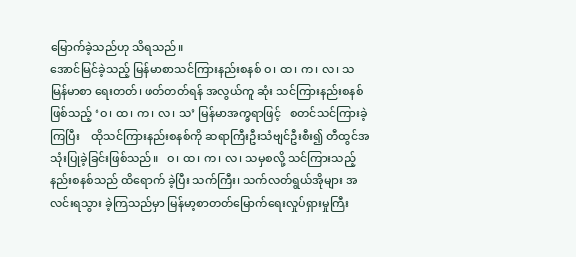မြောက်ခဲ့သည်ဟု သိရသည်။
အောင်မြင်ခဲ့သည့် မြန်မာစာသင်ကြားနည်းစနစ် ဝ၊ ထ၊ က၊ လ၊ သ
မြန်မာစာ ရေးတတ်၊ ဖတ်တတ်ရန် အလွယ်ကူ ဆုံး သင်ကြားနည်းစနစ်ဖြစ်သည့် ‘ဝ၊ ထ၊ က၊ လ၊ သ’ မြန်မာအက္ခရာဖြင့်   စတင်သင်ကြားခဲ့ကြပြီး    ထိုသင်ကြားနည်းစနစ်ကို ဆရာကြီးဦးသံဗျင်ဦးစီး၍ တီထွင်အသုံးပြုခဲ့ခြင်းဖြစ်သည်။   ဝ၊ ထ၊ က၊ လ၊ သမှစလို့ သင်ကြားသည့်နည်းစနစ်သည် ထိရောက် ခဲ့ပြီး သက်ကြီး၊ သက်လတ်ရွယ်အိုများ အလင်းရသွား ခဲ့ကြသည်မှာ မြန်မာ့စာတတ်မြောက်ရေးလှုပ်ရှားမှုကြီး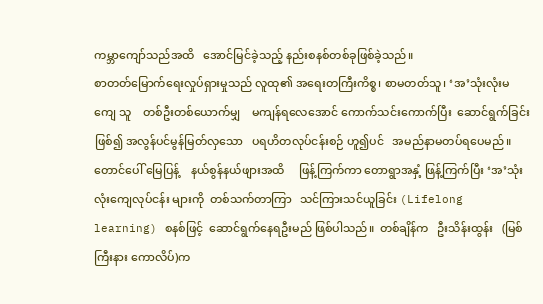ကမ္ဘာကျော်သည်အထိ   အောင်မြင်ခဲ့သည့် နည်းစနစ်တစ်ခုဖြစ်ခဲ့သည်။
စာတတ်မြောက်ရေးလှုပ်ရှားမှုသည် လူထု၏ အရေးတကြီးကိစ္စ၊ စာမတတ်သူ၊ ‘အ’သုံးလုံးမကျေ သူ    တစ်ဦးတစ်ယောက်မျှ    မကျန်ရလေအောင် ကောက်သင်းကောက်ပြီး  ဆောင်ရွက်ခြင်းဖြစ်၍ အလွန်ပင်မွန်မြတ်လှသော   ပရဟိတလုပ်ငန်းစဉ် ဟူ၍ပင်   အမည်နာမတပ်ရပေမည်။   တောင်ပေါ် မြေပြန့်    နယ်စွန်နယ်ဖျားအထိ     ဖြန့်ကြက်ကာ တောရွာအနှံ့ ဖြန့်ကြက်ပြီး ‘အ’သုံးလုံးကျေလုပ်ငန်း များကို  တစ်သက်တာကြာ   သင်ကြားသင်ယူခြင်း (Lifelong learning) စနစ်ဖြင့်  ဆောင်ရွက်နေရဦးမည် ဖြစ်ပါသည်။  တစ်ချိန်က   ဦးသိန်းထွန်း   (မြစ်ကြီးနား ကောလိပ်)က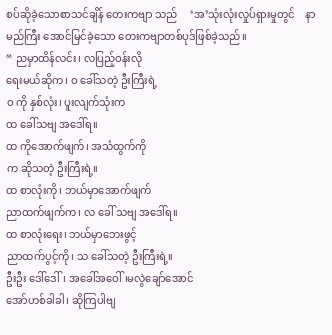စပ်ဆိုခဲ့သောစာသင်ချိန် တေးကဗျာ သည်     ‘အ’သုံးလုံးလှုပ်ရှားမှုတွင်    နာမည်ကြီး အောင်မြင်ခဲ့သော တေးက‌ဗျာတစ်ပုဒ်ဖြစ်ခဲ့သည်။
“ ညမှာထိန်လင်း၊ လပြည့်ဝန်းလို
ရေးမယ်ဆိုက၊ ဝ ခေါ်သတဲ့ ဦးကြီးရဲ့
ဝ ကို နှစ်လုံး၊ ပူးလျက်သုံးက
ထ ခေါ်သဗျ အဒေါ်ရ။
ထ ကိုအောက်ဖျက်၊ အသံထွက်ကို
က ဆိုသတဲ့ ဦးကြီးရဲ့။
ထ စာလုံးကို၊ ဘယ်မှာအောက်ဖျက်
ညာထက်ဖျက်က၊ လ ခေါ် သဗျ အဒေါ်ရ။
ထ စာလုံးရေး၊ ဘယ်မှာဘေးဖွင့်
ညာထက်ပွင့်ကို၊ သ ခေါ်သတဲ့ ဦးကြီးရဲ့။
ဦးဦး ဒေါ်ဒေါ်၊ အခေါ်အဝေါ်၊မလွဲချော်အောင်
အော်ဟစ်ခါခါ၊ ဆိုကြပါဗျ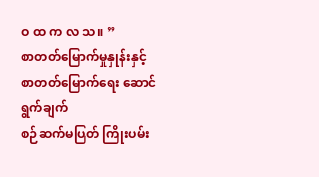ဝ ထ က လ သ။ ”
စာတတ်မြောက်မှုနှုန်းနှင့် စာတတ်မြောက်ရေး ဆောင်ရွက်ချက်
စဉ်ဆက်မပြတ် ကြိုးပမ်း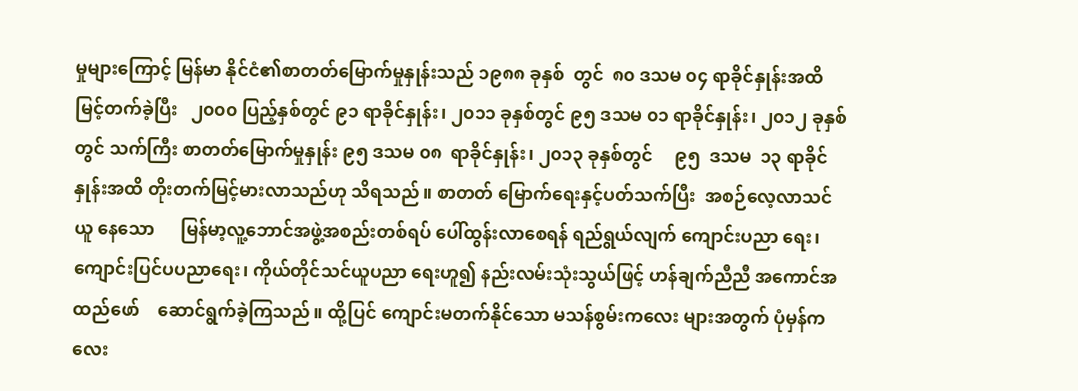မှုများကြောင့် မြန်မာ နိုင်ငံ၏စာတတ်မြောက်မှုနှုန်းသည် ၁၉၈၈ ခုနှစ်  တွင်  ၈၀ ဒသမ ၀၄ ရာခိုင်နှုန်းအထိ မြင့်တက်ခဲ့ပြီး   ၂၀၀၀ ပြည့်နှစ်တွင် ၉၁ ရာခိုင်နှုန်း၊ ၂၀၁၁ ခုနှစ်တွင် ၉၅ ဒသမ ၀၁ ရာခိုင်နှုန်း၊ ၂၀၁၂ ခုနှစ်တွင် သက်ကြီး စာတတ်မြောက်မှုနှုန်း ၉၅ ဒသမ ၀၈  ရာခိုင်နှုန်း၊ ၂၀၁၃ ခုနှစ်တွင်     ၉၅  ဒသမ  ၁၃ ရာခိုင်နှုန်းအထိ တိုးတက်မြင့်မားလာသည်ဟု သိရသည်။ စာတတ် မြောက်ရေးနှင့်ပတ်သက်ပြီး  အစဉ်လေ့လာသင်ယူ နေသော      မြန်မာ့လူ့ဘောင်အဖွဲ့အစည်းတစ်ရပ် ပေါ်ထွန်းလာစေရန် ရည်ရွယ်လျက် ကျောင်းပညာ ရေး၊ ကျောင်းပြင်ပပညာရေး၊ ကိုယ်တိုင်သင်ယူပညာ ရေးဟူ၍ နည်းလမ်းသုံးသွယ်ဖြင့် ဟန်ချက်ညီညီ အကောင်အထည်ဖော်    ဆောင်ရွက်ခဲ့ကြသည်။ ထို့ပြင် ကျောင်းမတက်နိုင်သော မသန်စွမ်းကလေး များအတွက် ပုံမှန်ကလေး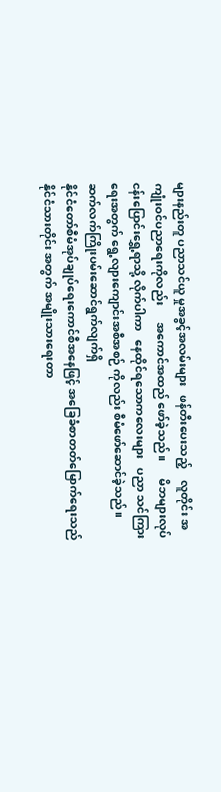များနည်းတူ ပညာသင်ယူ မှုအခွင့်အလမ်းများ   ဖန်တီးပေးသည့်    လူတိုင်း အကျုံးဝင်ပညာရေးကိုလည်း      အကောင်အထည် ဖော်ခဲ့သည်။      မိဘများလုပ်ငန်းပြောင်းရွှေ့ရာသို့ လိုက်ပါကာ   နေထိုင်ရသောကလေးများ   ပညာ သင်ကြားရေးအတွက် ရွေ့လျားကျောင်းအစီအစဉ် ကိုလည်း စီမံဖော်ဆောင်ခဲ့သည်။
ဆက်လက်ကြိုးပမ်းဆောင်ရွက်လျက်ရှိ
နိုင်ငံတော်စီမံအုပ်ချုပ်ရေးကောင်စီအနေဖြင့် အခြေခံစာတတ်မြောက်ရေးသည် နိုင်ငံသားတိုင်း အတွက် အမျိုးသားရေးတာ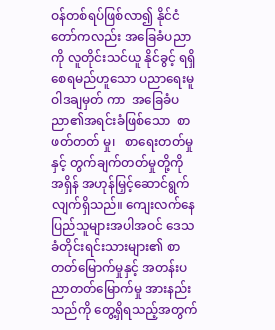ဝန်တစ်ရပ်ဖြစ်လာ၍ နိုင်ငံတော်ကလည်း အခြေခံပညာကို လူတိုင်းသင်ယူ နိုင်ခွင့် ရရှိစေရမည်ဟူသော ပညာရေးမူဝါဒချမှတ် ကာ  အခြေခံပညာ၏အရင်းခံဖြစ်သော  စာဖတ်တတ် မှု၊   စာရေးတတ်မှုနှင့် တွက်ချက်တတ်မှုတို့ကို အရှိန် အဟုန်မြှင့်ဆောင်ရွက်လျက်ရှိသည်။ ကျေးလက်နေ ပြည်သူများအပါအဝင် ဒေသခံတိုင်းရင်းသားများ၏ စာတတ်မြောက်မှုနှင့် အတန်းပညာတတ်မြောက်မှု အားနည်းသည်ကို တွေ့ရှိရသည့်အတွက်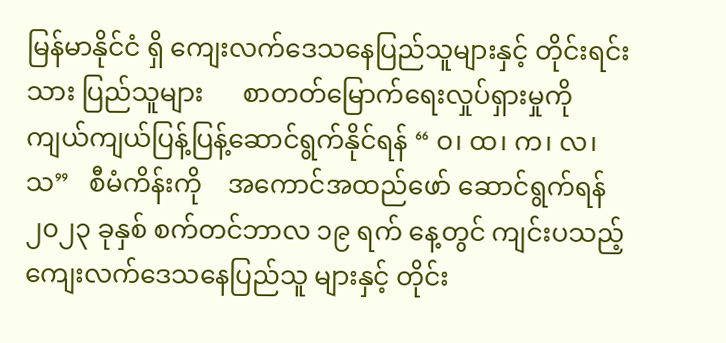မြန်မာနိုင်ငံ ရှိ ကျေးလက်ဒေသနေပြည်သူများနှင့် တိုင်းရင်းသား ပြည်သူများ      စာတတ်မြောက်ရေးလှုပ်ရှားမှုကို ကျယ်ကျယ်ပြန့်ပြန့်ဆောင်ရွက်နိုင်ရန် “ ဝ၊ ထ၊ က၊ လ၊ သ”   စီမံကိန်းကို    အကောင်အထည်ဖော် ဆောင်ရွက်ရန် ၂၀၂၃ ခုနှစ် စက်တင်ဘာလ ၁၉ ရက် နေ့တွင် ကျင်းပသည့် ကျေးလက်ဒေသနေပြည်သူ များနှင့် တိုင်း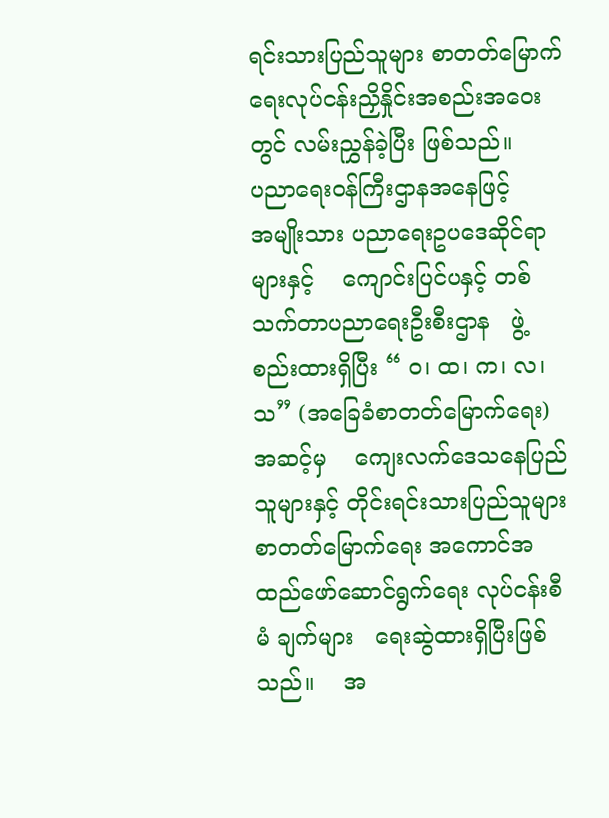ရင်းသားပြည်သူများ စာတတ်မြောက် ရေးလုပ်ငန်းညှိနှိုင်းအစည်းအဝေးတွင် လမ်းညွှန်ခဲ့ပြီး ဖြစ်သည်။
ပညာရေးဝန်ကြီးဌာနအနေဖြင့်     အမျိုးသား ပညာရေးဥပဒေဆိုင်ရာများနှင့်    ကျောင်းပြင်ပနှင့် တစ်သက်တာပညာရေးဦးစီးဌာန   ဖွဲ့စည်းထားရှိပြီး “ ဝ၊ ထ၊ က၊ လ၊ သ” (အခြေခံစာတတ်မြောက်ရေး)အဆင့်မှ    ကျေးလက်ဒေသနေပြည်သူများနှင့် တိုင်းရင်းသားပြည်သူများ   စာတတ်မြောက်ရေး အကောင်အထည်ဖော်ဆောင်ရွက်ရေး လုပ်ငန်းစီမံ ချက်များ   ရေးဆွဲထားရှိပြီးဖြစ်သည်။    အ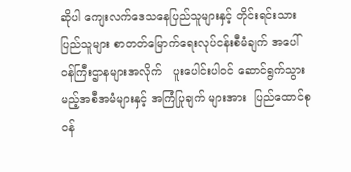ဆိုပါ ကျေးလက်ဒေသနေပြည်သူများနှင့် တိုင်းရင်းသား ပြည်သူများ စာတတ်မြောက်ရေးလုပ်ငန်းစီမံချက် အပေါ်   ဝန်ကြီးဌာနများအလိုက်   ပူးပေါင်းပါဝင် ဆောင်ရွက်သွားမည့်အစီအမံများနှင့် အကြံပြုချက် များအား  ပြည်ထောင်စုဝန်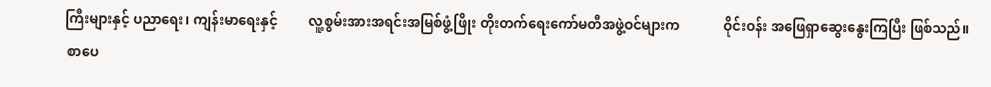ကြီးများနှင့် ပညာရေး၊ ကျန်းမာရေးနှင့်         လူ့စွမ်းအားအရင်းအမြစ်ဖွံ့ဖြိုး တိုးတက်ရေးကော်မတီအဖွဲ့ဝင်များက             ဝိုင်းဝန်း အဖြေရှာဆွေးနွေးကြပြီး ဖြစ်သည်။
 စာပေ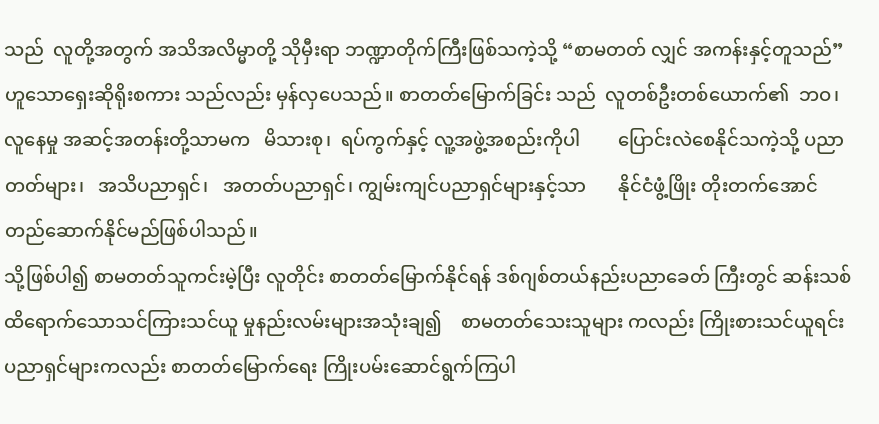သည်  လူတို့အတွက် အသိအလိမ္မာတို့ သိုမှီးရာ ဘဏ္ဍာတိုက်ကြီးဖြစ်သကဲ့သို့ “စာမတတ် လျှင် အကန်းနှင့်တူသည်” ဟူသောရှေးဆိုရိုးစကား သည်လည်း မှန်လှပေသည်။ စာတတ်မြောက်ခြင်း သည်  လူတစ်ဦးတစ်ယောက်၏  ဘဝ၊ လူနေမှု အဆင့်အတန်းတို့သာမက   မိသားစု၊  ရပ်ကွက်နှင့် လူ့အဖွဲ့အစည်းကိုပါ        ပြောင်းလဲစေနိုင်သကဲ့သို့ ပညာတတ်များ၊   အသိပညာရှင်၊   အတတ်ပညာရှင်၊ ကျွမ်းကျင်ပညာရှင်များနှင့်သာ       နိုင်ငံဖွံ့ဖြိုး တိုးတက်အောင် တည်ဆောက်နိုင်မည်ဖြစ်ပါသည်။
သို့ဖြစ်ပါ၍ စာမတတ်သူကင်းမဲ့ပြီး လူတိုင်း စာတတ်မြောက်နိုင်ရန် ဒစ်ဂျစ်တယ်နည်းပညာခေတ် ကြီးတွင် ဆန်းသစ်ထိရောက်သောသင်ကြားသင်ယူ မှုနည်းလမ်းများအသုံးချ၍    စာမတတ်သေးသူများ ကလည်း ကြိုးစားသင်ယူရင်း  ပညာရှင်များကလည်း စာတတ်မြောက်ရေး ကြိုးပမ်းဆောင်ရွက်ကြပါ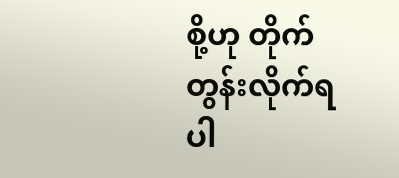စို့ဟု တိုက်တွန်းလိုက်ရပါ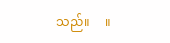သည်။     ။